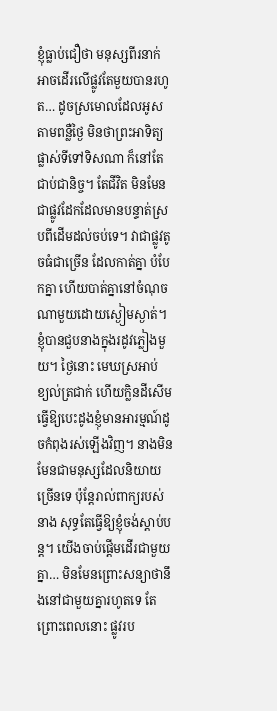ខ្ញុំធ្លាប់ជឿថា មនុស្សពីរនាក់អាចដើរលើផ្លូវតែមួយបានរហូត… ដូចស្រមោលដែលអូសតាមពន្លឺថ្ងៃ មិនថាព្រះអាទិត្យផ្លាស់ទីទៅទិសណា ក៏នៅតែជាប់ជានិច្ច។ តែជីវិត មិនមែនជាផ្លូវដែកដែលមានបន្ទាត់ស្របពីដើមដល់ចប់ទេ។ វាជាផ្លូវតូចធំជាច្រើន ដែលកាត់គ្នា បំបែកគ្នា ហើយបាត់គ្នានៅចំណុចណាមួយដោយស្ងៀមស្ងាត់។
ខ្ញុំបានជួបនាងក្នុងរដូវភ្លៀងមួយ។ ថ្ងៃនោះ មេឃស្រអាប់ ខ្យល់ត្រជាក់ ហើយក្លិនដីសើមធ្វើឱ្យបេះដូងខ្ញុំមានអារម្មណ៍ដូចកំពុងរស់ឡើងវិញ។ នាងមិនមែនជាមនុស្សដែលនិយាយច្រើនទេ ប៉ុន្តែរាល់ពាក្យរបស់នាង សុទ្ធតែធ្វើឱ្យខ្ញុំចង់ស្តាប់បន្ត។ យើងចាប់ផ្តើមដើរជាមួយគ្នា… មិនមែនព្រោះសន្យាថានឹងនៅជាមួយគ្នារហូតទេ តែព្រោះពេលនោះ ផ្លូវរប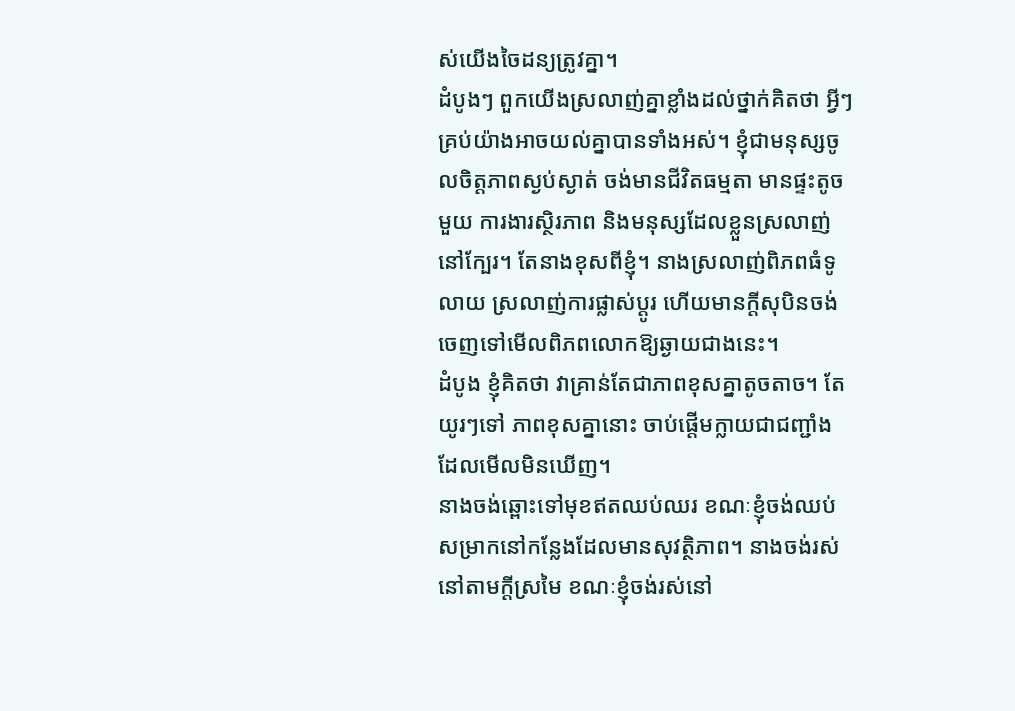ស់យើងចៃដន្យត្រូវគ្នា។
ដំបូងៗ ពួកយើងស្រលាញ់គ្នាខ្លាំងដល់ថ្នាក់គិតថា អ្វីៗគ្រប់យ៉ាងអាចយល់គ្នាបានទាំងអស់។ ខ្ញុំជាមនុស្សចូលចិត្តភាពស្ងប់ស្ងាត់ ចង់មានជីវិតធម្មតា មានផ្ទះតូចមួយ ការងារស្ថិរភាព និងមនុស្សដែលខ្លួនស្រលាញ់នៅក្បែរ។ តែនាងខុសពីខ្ញុំ។ នាងស្រលាញ់ពិភពធំទូលាយ ស្រលាញ់ការផ្លាស់ប្តូរ ហើយមានក្តីសុបិនចង់ចេញទៅមើលពិភពលោកឱ្យឆ្ងាយជាងនេះ។
ដំបូង ខ្ញុំគិតថា វាគ្រាន់តែជាភាពខុសគ្នាតូចតាច។ តែយូរៗទៅ ភាពខុសគ្នានោះ ចាប់ផ្តើមក្លាយជាជញ្ជាំងដែលមើលមិនឃើញ។
នាងចង់ឆ្ពោះទៅមុខឥតឈប់ឈរ ខណៈខ្ញុំចង់ឈប់សម្រាកនៅកន្លែងដែលមានសុវត្ថិភាព។ នាងចង់រស់នៅតាមក្តីស្រមៃ ខណៈខ្ញុំចង់រស់នៅ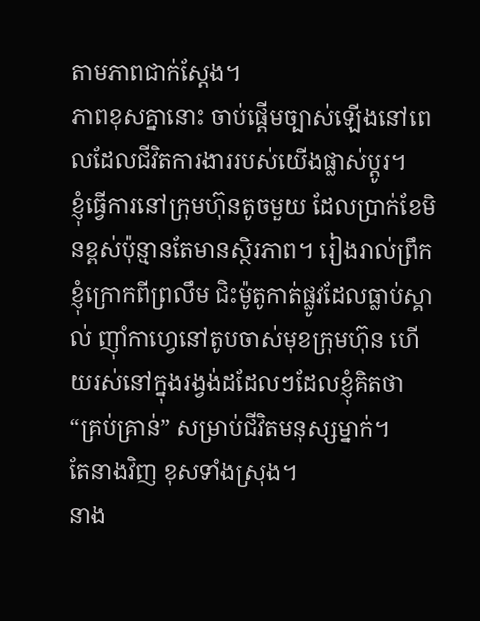តាមភាពជាក់ស្តែង។
ភាពខុសគ្នានោះ ចាប់ផ្តើមច្បាស់ឡើងនៅពេលដែលជីវិតការងាររបស់យើងផ្លាស់ប្តូរ។
ខ្ញុំធ្វើការនៅក្រុមហ៊ុនតូចមួយ ដែលប្រាក់ខែមិនខ្ពស់ប៉ុន្មានតែមានស្ថិរភាព។ រៀងរាល់ព្រឹក ខ្ញុំក្រោកពីព្រលឹម ជិះម៉ូតូកាត់ផ្លូវដែលធ្លាប់ស្គាល់ ញ៉ាំកាហ្វេនៅតូបចាស់មុខក្រុមហ៊ុន ហើយរស់នៅក្នុងរង្វង់ដដែលៗដែលខ្ញុំគិតថា “គ្រប់គ្រាន់” សម្រាប់ជីវិតមនុស្សម្នាក់។
តែនាងវិញ ខុសទាំងស្រុង។
នាង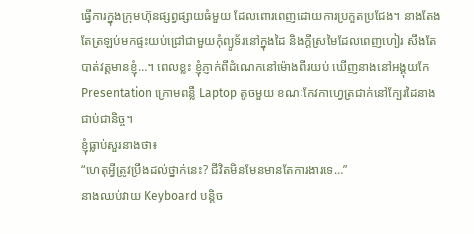ធ្វើការក្នុងក្រុមហ៊ុនផ្សព្វផ្សាយធំមួយ ដែលពោរពេញដោយការប្រកួតប្រជែង។ នាងតែងតែត្រឡប់មកផ្ទះយប់ជ្រៅជាមួយកុំព្យូទ័រនៅក្នុងដៃ និងក្តីស្រមៃដែលពេញហៀរ សឹងតែបាត់វត្តមានខ្ញុំ…។ ពេលខ្លះ ខ្ញុំភ្ញាក់ពីដំណេកនៅម៉ោងពីរយប់ ឃើញនាងនៅអង្គុយកែ Presentation ក្រោមពន្លឺ Laptop តូចមួយ ខណៈកែវកាហ្វេត្រជាក់នៅក្បែរដៃនាងជាប់ជានិច្ច។
ខ្ញុំធ្លាប់សួរនាងថា៖
“ហេតុអ្វីត្រូវប្រឹងដល់ថ្នាក់នេះ? ជីវិតមិនមែនមានតែការងារទេ…”
នាងឈប់វាយ Keyboard បន្តិច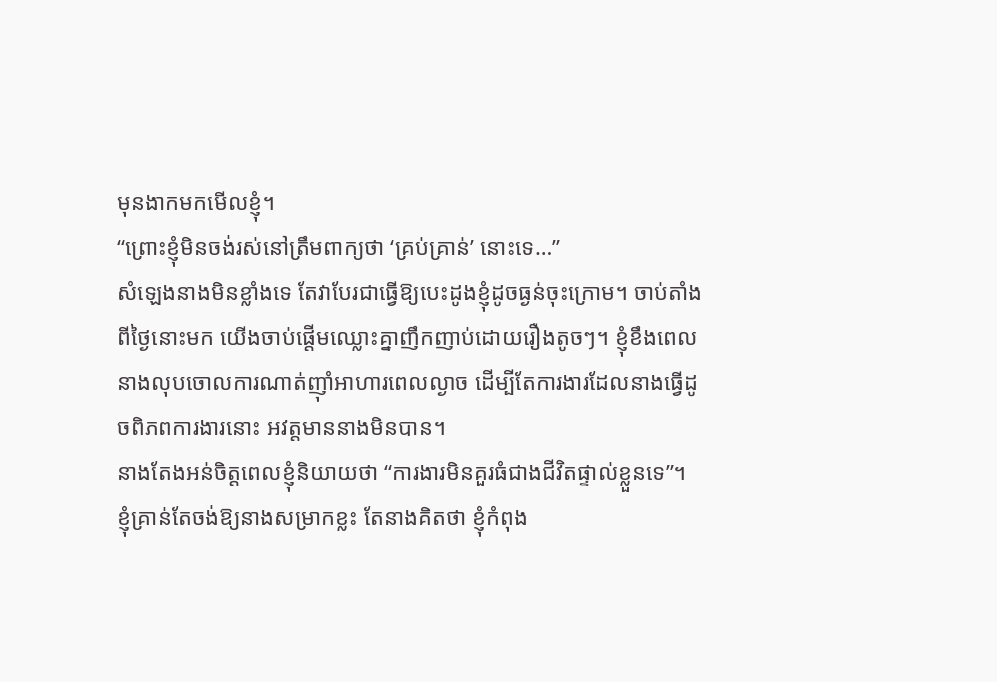មុនងាកមកមើលខ្ញុំ។
“ព្រោះខ្ញុំមិនចង់រស់នៅត្រឹមពាក្យថា ‘គ្រប់គ្រាន់’ នោះទេ…”
សំឡេងនាងមិនខ្លាំងទេ តែវាបែរជាធ្វើឱ្យបេះដូងខ្ញុំដូចធ្ងន់ចុះក្រោម។ ចាប់តាំងពីថ្ងៃនោះមក យើងចាប់ផ្តើមឈ្លោះគ្នាញឹកញាប់ដោយរឿងតូចៗ។ ខ្ញុំខឹងពេលនាងលុបចោលការណាត់ញ៉ាំអាហារពេលល្ងាច ដើម្បីតែការងារដែលនាងធ្វើដូចពិភពការងារនោះ អវត្តមាននាងមិនបាន។
នាងតែងអន់ចិត្តពេលខ្ញុំនិយាយថា “ការងារមិនគួរធំជាងជីវិតផ្ទាល់ខ្លួនទេ”។ ខ្ញុំគ្រាន់តែចង់ឱ្យនាងសម្រាកខ្លះ តែនាងគិតថា ខ្ញុំកំពុង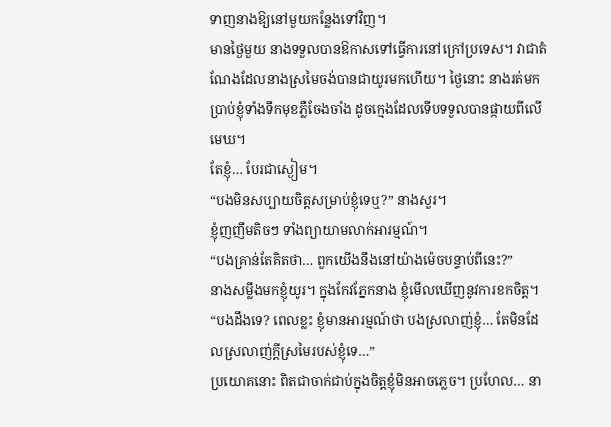ទាញនាងឱ្យនៅមួយកន្លែងទៅវិញ។
មានថ្ងៃមួយ នាងទទួលបានឱកាសទៅធ្វើការនៅក្រៅប្រទេស។ វាជាតំណែងដែលនាងស្រមៃចង់បានជាយូរមកហើយ។ ថ្ងៃនោះ នាងរត់មកប្រាប់ខ្ញុំទាំងទឹកមុខភ្លឺចែងចាំង ដូចក្មេងដែលទើបទទួលបានផ្កាយពីលើមេឃ។
តែខ្ញុំ… បែរជាស្ងៀម។
“បងមិនសប្បាយចិត្តសម្រាប់ខ្ញុំទេឬ?” នាងសួរ។
ខ្ញុំញញឹមតិចៗ ទាំងព្យាយាមលាក់អារម្មណ៍។
“បងគ្រាន់តែគិតថា… ពួកយើងនឹងនៅយ៉ាងម៉េចបន្ទាប់ពីនេះ?”
នាងសម្លឹងមកខ្ញុំយូរ។ ក្នុងកែវភ្នែកនាង ខ្ញុំមើលឃើញនូវការខកចិត្ត។
“បងដឹងទេ? ពេលខ្លះ ខ្ញុំមានអារម្មណ៍ថា បងស្រលាញ់ខ្ញុំ… តែមិនដែលស្រលាញ់ក្តីស្រមៃរបស់ខ្ញុំទេ…”
ប្រយោគនោះ ពិតជាចាក់ជាប់ក្នុងចិត្តខ្ញុំមិនអាចភ្លេច។ ប្រហែល… នា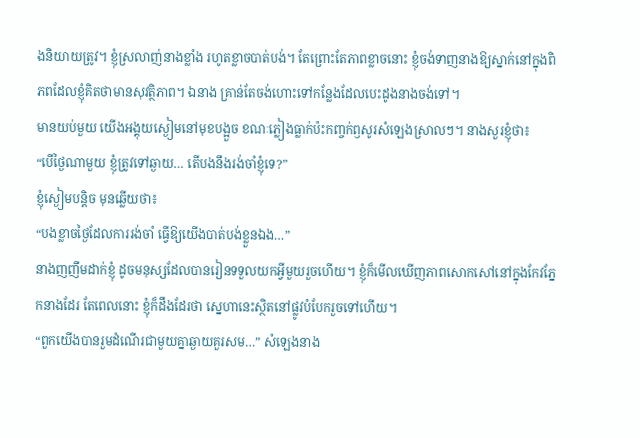ងនិយាយត្រូវ។ ខ្ញុំស្រលាញ់នាងខ្លាំង រហូតខ្លាចបាត់បង់។ តែព្រោះតែភាពខ្លាចនោះ ខ្ញុំចង់ទាញនាងឱ្យស្នាក់នៅក្នុងពិភពដែលខ្ញុំគិតថាមានសុវត្ថិភាព។ ឯនាង គ្រាន់តែចង់ហោះទៅកន្លែងដែលបេះដូងនាងចង់ទៅ។
មានយប់មួយ យើងអង្គុយស្ងៀមនៅមុខបង្អួច ខណៈភ្លៀងធ្លាក់ប៉ះកញ្ចក់ឭសូរសំឡេងស្រាលៗ។ នាងសួរខ្ញុំថា៖
“បើថ្ងៃណាមួយ ខ្ញុំត្រូវទៅឆ្ងាយ… តើបងនឹងរង់ចាំខ្ញុំទេ?”
ខ្ញុំស្ងៀមបន្តិច មុនឆ្លើយថា៖
“បងខ្លាចថ្ងៃដែលការរង់ចាំ ធ្វើឱ្យយើងបាត់បង់ខ្លួនឯង…”
នាងញញឹមដាក់ខ្ញុំ ដូចមនុស្សដែលបានរៀនទទួលយកអ្វីមួយរួចហើយ។ ខ្ញុំក៏មើលឃើញភាពសោកសៅនៅក្នុងកែវភ្នែកនាងដែរ តែពេលនោះ ខ្ញុំក៏ដឹងដែរថា ស្នេហានេះស្ថិតនៅផ្លូវបំបែករួចទៅហើយ។
“ពួកយើងបានរួមដំណើរជាមួយគ្នាឆ្ងាយគួរសម…” សំឡេងនាង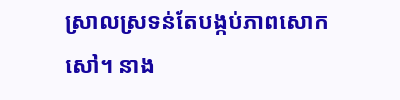ស្រាលស្រទន់តែបង្កប់ភាពសោកសៅ។ នាង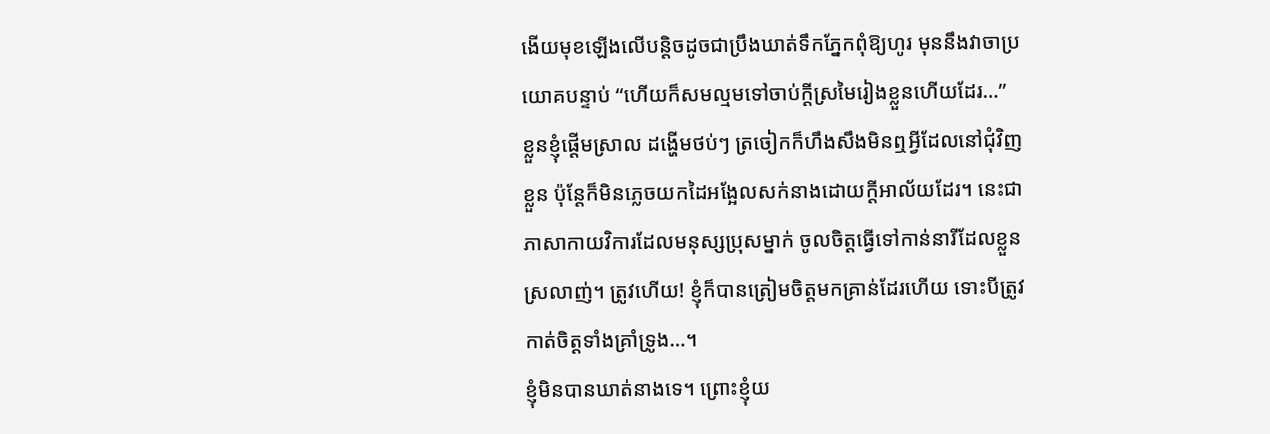ងើយមុខឡើងលើបន្តិចដូចជាប្រឹងឃាត់ទឹកភ្នែកពុំឱ្យហូរ មុននឹងវាចាប្រយោគបន្ទាប់ “ហើយក៏សមល្មមទៅចាប់ក្តីស្រមៃរៀងខ្លួនហើយដែរ…”
ខ្លួនខ្ញុំផ្តើមស្រាល ដង្ហើមថប់ៗ ត្រចៀកក៏ហឹងសឹងមិនឮអ្វីដែលនៅជុំវិញខ្លួន ប៉ុន្តែក៏មិនភ្លេចយកដៃអង្អែលសក់នាងដោយក្តីអាល័យដែរ។ នេះជាភាសាកាយវិការដែលមនុស្សប្រុសម្នាក់ ចូលចិត្តធ្វើទៅកាន់នារីដែលខ្លួនស្រលាញ់។ ត្រូវហើយ! ខ្ញុំក៏បានត្រៀមចិត្តមកគ្រាន់ដែរហើយ ទោះបីត្រូវកាត់ចិត្តទាំងគ្រាំទ្រូង…។
ខ្ញុំមិនបានឃាត់នាងទេ។ ព្រោះខ្ញុំយ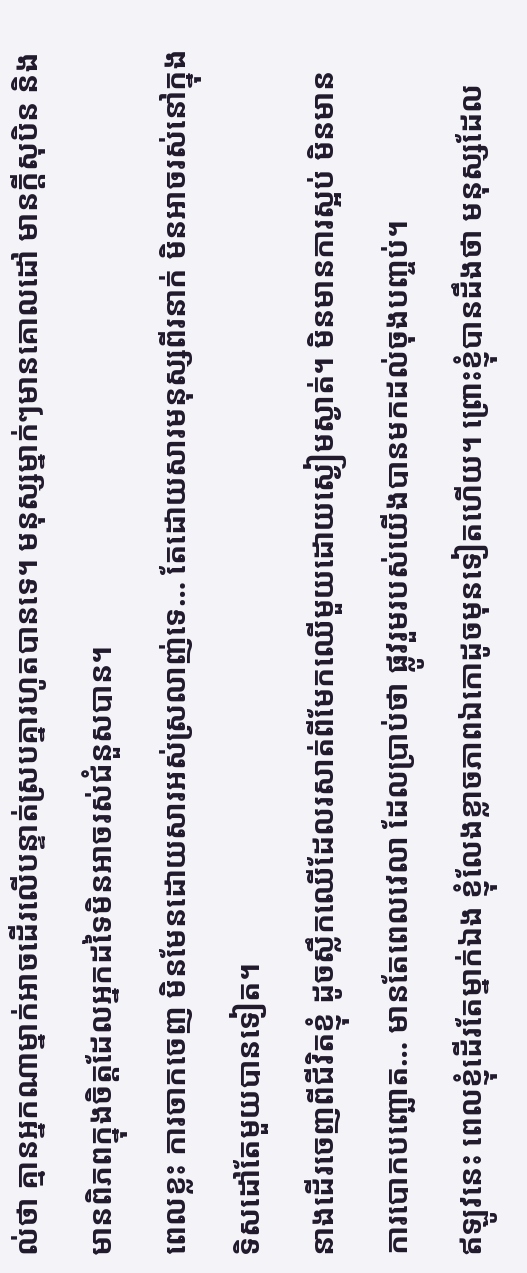ល់ថា គ្មានអ្នកណាម្នាក់អាចដើរលើបន្ទាត់ស្របគ្នារហូតបានទេ។ មនុស្សម្នាក់ៗមានគោលដៅ មានក្តីសុបិន និងមានពិភពក្នុងចិត្តដែលអ្នកដទៃមិនអាចរស់ជំនួសបាន។
ពេលខ្លះ ការចាកចេញ មិនមែនដោយសារអស់ស្រលាញ់ទេ… តែដោយសារមនុស្សពីរនាក់ មិនអាចរស់នៅក្នុងទិសដៅតែមួយបានទៀត។
នាងដើរចេញពីជីវិតខ្ញុំ ដូចស្លឹកឈើដែលរសាត់ពីមែកឈើមួយដោយស្ងៀមស្ងាត់។ មិនមានការស្អប់ មិនមានការបោកបញ្ឆោត… មានតែពេលវេលា ដែលប្រាប់ថា ផ្លូវរួមរបស់យើងបានមកដល់ចុងបញ្ចប់។
ឥឡូវនេះ ពេលខ្ញុំដើរតែម្នាក់ឯង ខ្ញុំលែងខ្លាចភាពឯកោដូចមុនទៀតហើយ។ ព្រោះខ្ញុំបានដឹងថា មនុស្សដែល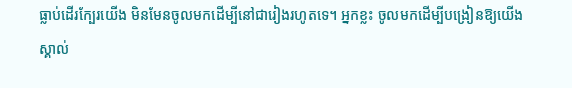ធ្លាប់ដើរក្បែរយើង មិនមែនចូលមកដើម្បីនៅជារៀងរហូតទេ។ អ្នកខ្លះ ចូលមកដើម្បីបង្រៀនឱ្យយើងស្គាល់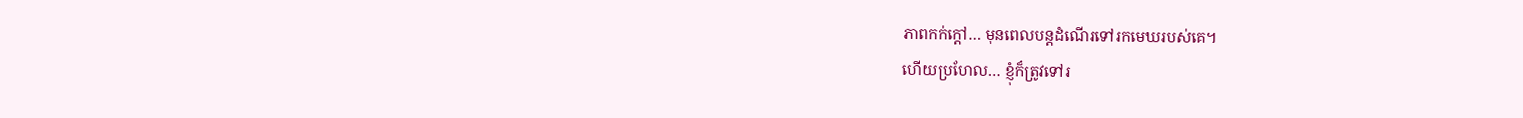ភាពកក់ក្តៅ… មុនពេលបន្តដំណើរទៅរកមេឃរបស់គេ។
ហើយប្រហែល… ខ្ញុំក៏ត្រូវទៅរ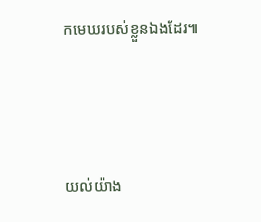កមេឃរបស់ខ្លួនឯងដែរ៕




យល់យ៉ាង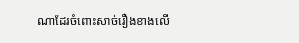ណាដែរចំពោះសាច់រឿងខាងលើ